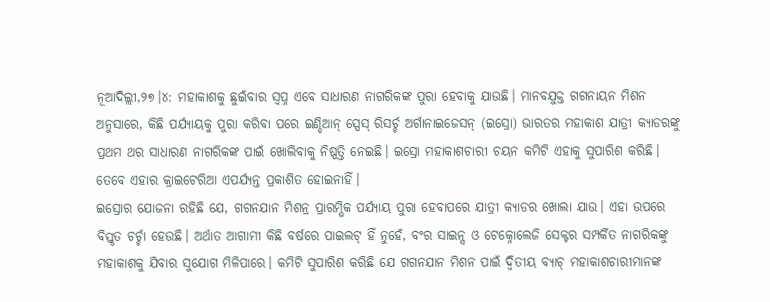ନୂଆଦିଲ୍ଲୀ,୨୭।୪: ମହାକାଶକୁ ଛୁଇଁବାର ସ୍ବପ୍ନ ଏବେ ସାଧାରଣ ନାଗରିକଙ୍କ ପୁରା ହେବାକୁ ଯାଉଛି। ମାନବଯୁକ୍ତ ଗଗନାୟନ ମିଶନ ଅନୁସାରେ, କିଛି ପର୍ଯ୍ୟାୟକୁ ପୁରା କରିବା ପରେ ଇଣ୍ଡିଆନ୍ ସ୍ପେସ୍ ରିସର୍ଚ୍ଚ ଅର୍ଗାନାଇଜେସନ୍ (ଇସ୍ରୋ) ଭାରତର ମହାକାଶ ଯାତ୍ରୀ କ୍ୟାଡରଙ୍କୁ ପ୍ରଥମ ଥର ସାଧାରଣ ନାଗରିକଙ୍କ ପାଇଁ ଖୋଲିବାକୁ ନିଷ୍ପତ୍ତି ନେଇଛି। ଇସ୍ରୋ ମହାକାଶଚାରୀ ଚୟନ କମିଟି ଏହାକୁ ସୁପାରିଶ କରିଛି। ତେବେ ଏହାର କ୍ରାଇଟେରିଆ ଏପର୍ଯ୍ୟନ୍ତ ପ୍ରକାଶିତ ହୋଇନାହିଁ।
ଇସ୍ରୋର ଯୋଜନା ରହିଛି ଯେ, ଗଗନଯାନ ମିଶନ୍ର ପ୍ରାରମ୍ଭିକ ପର୍ଯ୍ୟାୟ ପୁରା ହେବାପରେ ଯାତ୍ରୀ କ୍ୟାଡର ଖୋଲା ଯାଉ। ଏହା ଉପରେ ବିସ୍ତୃତ ଚର୍ଚ୍ଚା ହେଉଛି। ଅର୍ଥାତ ଆଗାମୀ କିଛି ବର୍ଷରେ ପାଇଲଟ୍ ହିଁ ନୁହେଁ, ବଂର ସାଇନ୍ସ ଓ ଟେକ୍ନୋଲେଜି ସେକ୍ଟର ସମ୍ପର୍କିତ ନାଗରିକଙ୍କୁ ମହାକାଶକୁ ଯିବାର ସୁଯୋଗ ମିଳିପାରେ। କମିଟି ସୁପାରିଶ କରିଛି ଯେ ଗଗନଯାନ ମିଶନ ପାଇଁ ଦ୍ୱିତୀୟ ବ୍ୟାଚ୍ ମହାକାଶଚାରୀମାନଙ୍କ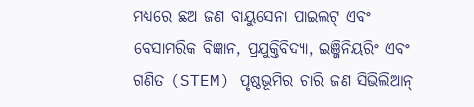ମଧ୍ୟରେ ଛଅ ଜଣ ବାୟୁସେନା ପାଇଲଟ୍ ଏବଂ ବେସାମରିକ ବିଜ୍ଞାନ, ପ୍ରଯୁକ୍ତିବିଦ୍ୟା, ଇଞ୍ଜିନିୟରିଂ ଏବଂ ଗଣିତ (STEM) ପୃଷ୍ଠଭୂମିର ଚାରି ଜଣ ସିଭିଲିଆନ୍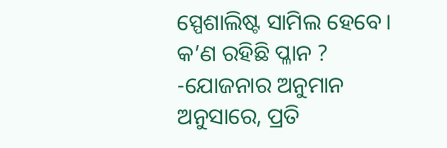ସ୍ପେଶାଲିଷ୍ଟ ସାମିଲ ହେବେ।
କ’ଣ ରହିଛି ପ୍ଳାନ ?
-ଯୋଜନାର ଅନୁମାନ ଅନୁସାରେ, ପ୍ରତି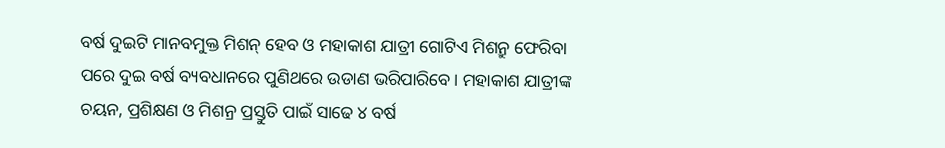ବର୍ଷ ଦୁଇଟି ମାନବମୁକ୍ତ ମିଶନ୍ ହେବ ଓ ମହାକାଶ ଯାତ୍ରୀ ଗୋଟିଏ ମିଶନ୍ରୁ ଫେରିବା ପରେ ଦୁଇ ବର୍ଷ ବ୍ୟବଧାନରେ ପୁଣିଥରେ ଉଡାଣ ଭରିପାରିବେ। ମହାକାଶ ଯାତ୍ରୀଙ୍କ ଚୟନ, ପ୍ରଶିକ୍ଷଣ ଓ ମିଶନ୍ର ପ୍ରସ୍ତୁତି ପାଇଁ ସାଢେ ୪ ବର୍ଷ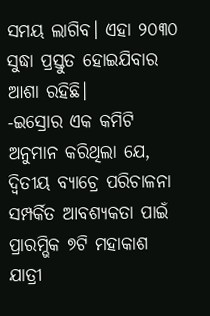ସମୟ ଲାଗିବ। ଏହା ୨୦୩୦ ସୁଦ୍ଧା ପ୍ରସ୍ତୁତ ହୋଇଯିବାର ଆଶା ରହିଛି।
-ଇସ୍ରୋର ଏକ କମିଟି ଅନୁମାନ କରିଥିଲା ଯେ, ଦ୍ବିତୀୟ ବ୍ୟାଚ୍ରେ ପରିଚାଳନା ସମ୍ପର୍କିତ ଆବଶ୍ୟକତା ପାଇଁ ପ୍ରାରମ୍ଭିକ ୭ଟି ମହାକାଶ ଯାତ୍ରୀ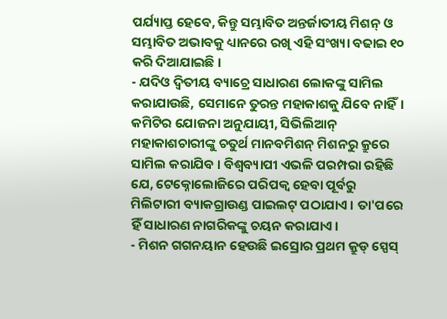ପର୍ଯ୍ୟାପ୍ତ ହେବେ, କିନ୍ତୁ ସମ୍ଭାବିତ ଅନ୍ତର୍ଜାତୀୟ ମିଶନ୍ ଓ ସମ୍ଭାବିତ ଅଭାବକୁ ଧ୍ୟାନରେ ରଖି ଏହି ସଂଖ୍ୟା ବଢାଇ ୧୦ କରି ଦିଆଯାଇଛି।
- ଯଦିଓ ଦ୍ୱିତୀୟ ବ୍ୟାଚ୍ରେ ସାଧାରଣ ଲୋକଙ୍କୁ ସାମିଲ କରାଯାଉଛି, ସେମାନେ ତୁରନ୍ତ ମହାକାଶକୁ ଯିବେ ନାହିଁ। କମିଟିର ଯୋଜନା ଅନୁଯାୟୀ, ସିଭିଲିଆନ୍ ମହାକାଶଚାରୀଙ୍କୁ ଚତୁର୍ଥ ମାନବମିଶନ୍ ମିଶନରୁ କ୍ରୁରେ ସାମିଲ କରାଯିବ। ବିଶ୍ୱବ୍ୟାପୀ ଏଭଳି ପରମ୍ପରା ରହିଛି ଯେ, ଟେକ୍ନୋଲୋଜିରେ ପରିପକ୍ୱ ହେବା ପୂର୍ବରୁ ମିଲିଟାରୀ ବ୍ୟାକଗ୍ରାଉଣ୍ଡ ପାଇଲଟ୍ ପଠାଯାଏ। ତା'ପରେ ହିଁ ସାଧାରଣ ନାଗରିକଙ୍କୁ ଚୟନ କରାଯାଏ।
- ମିଶନ ଗଗନୟାନ ହେଉଛି ଇସ୍ରୋର ପ୍ରଥମ କ୍ରୁଡ୍ ସ୍ପେସ୍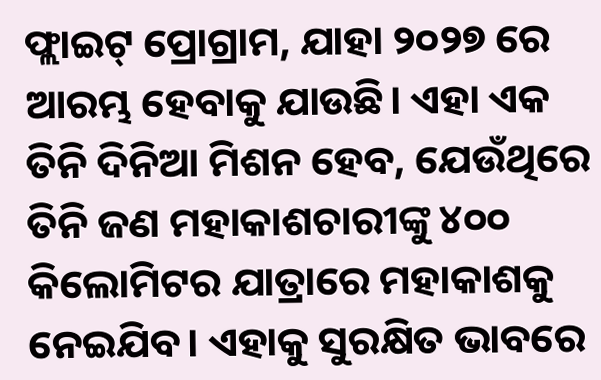ଫ୍ଲାଇଟ୍ ପ୍ରୋଗ୍ରାମ, ଯାହା ୨୦୨୭ ରେ ଆରମ୍ଭ ହେବାକୁ ଯାଉଛି। ଏହା ଏକ ତିନି ଦିନିଆ ମିଶନ ହେବ, ଯେଉଁଥିରେ ତିନି ଜଣ ମହାକାଶଚାରୀଙ୍କୁ ୪୦୦ କିଲୋମିଟର ଯାତ୍ରାରେ ମହାକାଶକୁ ନେଇଯିବ। ଏହାକୁ ସୁରକ୍ଷିତ ଭାବରେ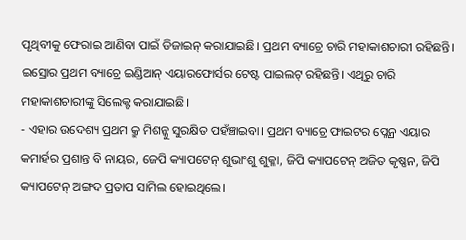ପୃଥିବୀକୁ ଫେରାଇ ଆଣିବା ପାଇଁ ଡିଜାଇନ୍ କରାଯାଇଛି। ପ୍ରଥମ ବ୍ୟାଚ୍ରେ ଚାରି ମହାକାଶଚାରୀ ରହିଛନ୍ତି। ଇସ୍ରୋର ପ୍ରଥମ ବ୍ୟାଚ୍ରେ ଇଣ୍ଡିଆନ୍ ଏୟାରଫୋର୍ସର ଟେଷ୍ଟ ପାଇଲଟ୍ ରହିଛନ୍ତି। ଏଥିରୁ ଚାରି ମହାକାଶଚାରୀଙ୍କୁ ସିଲେକ୍ଟ କରାଯାଇଛି।
- ଏହାର ଉଦେଶ୍ୟ ପ୍ରଥମ କ୍ରୁ ମିଶନ୍କୁ ସୁରକ୍ଷିତ ପହଁଞ୍ଚାଇବା। ପ୍ରଥମ ବ୍ୟାଚ୍ରେ ଫାଇଟର ପ୍ଲେନ୍ର ଏୟାର କମାର୍ହର ପ୍ରଶାନ୍ତ ବି ନାୟର, ଜେପି କ୍ୟାପଟେନ୍ ଶୁଭାଂଶୁ ଶୁକ୍ଳା, ଜିପି କ୍ୟାପଟେନ୍ ଅଜିତ କୃଷ୍ଣନ, ଜିପି କ୍ୟାପଟେନ୍ ଅଙ୍ଗଦ ପ୍ରତାପ ସାମିଲ ହୋଇଥିଲେ।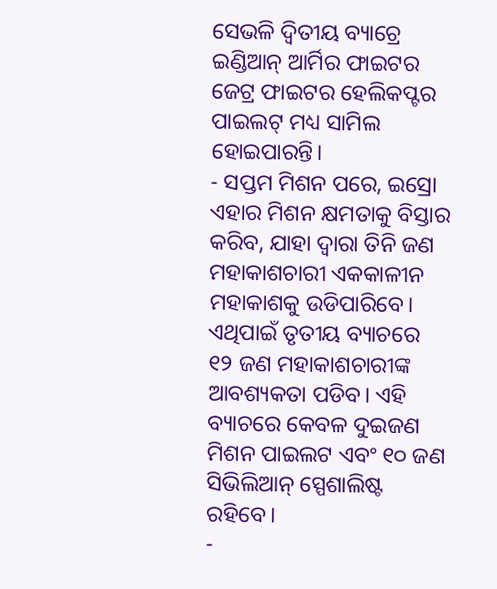ସେଭଳି ଦ୍ବିତୀୟ ବ୍ୟାଚ୍ରେ ଇଣ୍ଡିଆନ୍ ଆର୍ମିର ଫାଇଟର ଜେଟ୍ର ଫାଇଟର ହେଲିକପ୍ଟର ପାଇଲଟ୍ ମଧ୍ୟ ସାମିଲ ହୋଇପାରନ୍ତି।
- ସପ୍ତମ ମିଶନ ପରେ, ଇସ୍ରୋ ଏହାର ମିଶନ କ୍ଷମତାକୁ ବିସ୍ତାର କରିବ, ଯାହା ଦ୍ଵାରା ତିନି ଜଣ ମହାକାଶଚାରୀ ଏକକାଳୀନ ମହାକାଶକୁ ଉଡିପାରିବେ। ଏଥିପାଇଁ ତୃତୀୟ ବ୍ୟାଚରେ ୧୨ ଜଣ ମହାକାଶଚାରୀଙ୍କ ଆବଶ୍ୟକତା ପଡିବ। ଏହି ବ୍ୟାଚରେ କେବଳ ଦୁଇଜଣ ମିଶନ ପାଇଲଟ ଏବଂ ୧୦ ଜଣ ସିଭିଲିଆନ୍ ସ୍ପେଶାଲିଷ୍ଟ ରହିବେ।
-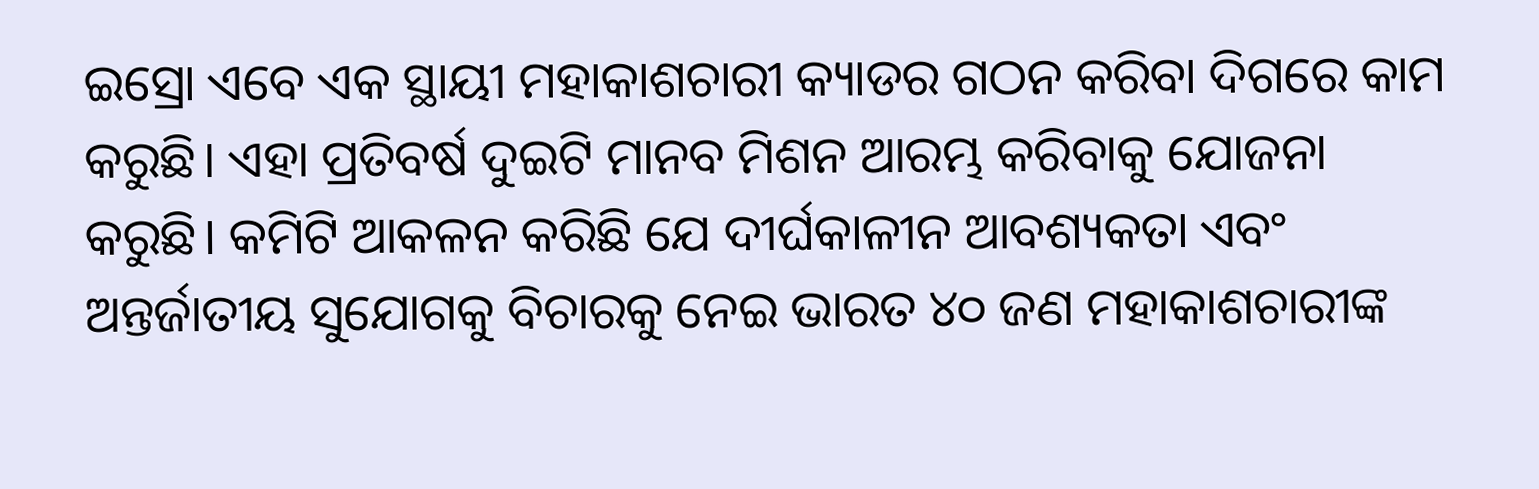ଇସ୍ରୋ ଏବେ ଏକ ସ୍ଥାୟୀ ମହାକାଶଚାରୀ କ୍ୟାଡର ଗଠନ କରିବା ଦିଗରେ କାମ କରୁଛି। ଏହା ପ୍ରତିବର୍ଷ ଦୁଇଟି ମାନବ ମିଶନ ଆରମ୍ଭ କରିବାକୁ ଯୋଜନା କରୁଛି। କମିଟି ଆକଳନ କରିଛି ଯେ ଦୀର୍ଘକାଳୀନ ଆବଶ୍ୟକତା ଏବଂ ଅନ୍ତର୍ଜାତୀୟ ସୁଯୋଗକୁ ବିଚାରକୁ ନେଇ ଭାରତ ୪୦ ଜଣ ମହାକାଶଚାରୀଙ୍କ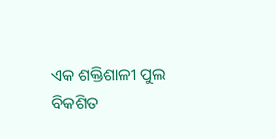ଏକ ଶକ୍ତିଶାଳୀ ପୁଲ ବିକଶିତ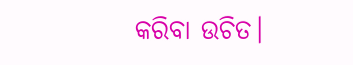କରିବା ଉଚିତ।